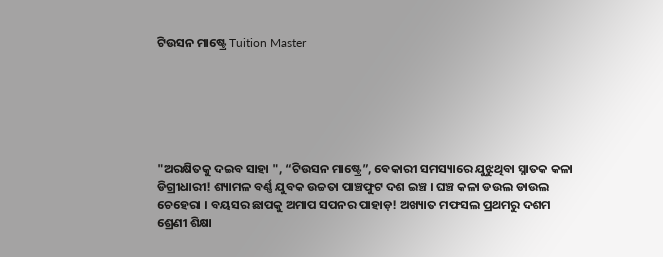ଟିଉସନ ମାଷ୍ଟ୍ରେ Tuition Master






"ଅରକ୍ଷିତକୁ ଦଇବ ସାହା ", “ଟିଉସନ ମାଷ୍ଟ୍ରେ”, ବେକାରୀ ସମସ୍ୟାରେ ଯୁଝୁଥିବା ସ୍ନାତକ କଳା ଡିଗ୍ରୀଧାରୀ! ଶ୍ୟାମଳ ବର୍ଣ୍ଣ ଯୁବକ ଉଚ୍ଚତା ପାଞ୍ଚଫୁଟ ଦଶ ଇଞ୍ଚ । ଘଞ୍ଚ କଳା ଡଉଲ ଡାଉଲ ଚେହେରା । ବୟସର ଛାପକୁ ଅମାପ ସପନର ପାହାଡ଼! ଅଖ୍ୟାତ ମଫସଲ ପ୍ରଥମରୁ ଦଶମ ଶ୍ରେଣୀ ଶିକ୍ଷା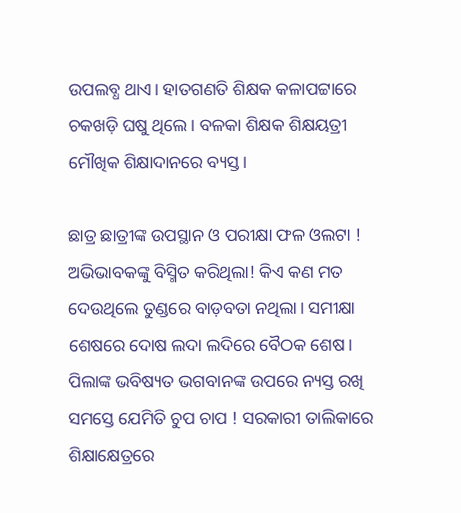ଉପଲବ୍ଧ ଥାଏ। ହାତଗଣତି ଶିକ୍ଷକ କଳାପଟ୍ଟାରେ ଚକଖଡ଼ି ଘଷୁ ଥିଲେ। ବଳକା ଶିକ୍ଷକ ଶିକ୍ଷୟତ୍ରୀ ମୌଖିକ ଶିକ୍ଷାଦାନରେ ବ୍ୟସ୍ତ।

ଛାତ୍ର ଛାତ୍ରୀଙ୍କ ଉପସ୍ଥାନ ଓ ପରୀକ୍ଷା ଫଳ ଓଲଟା ! ଅଭିଭାବକଙ୍କୁ ବିସ୍ମିତ କରିଥିଲା! କିଏ କଣ ମତ ଦେଉଥିଲେ ତୁଣ୍ଡରେ ବାଡ଼ବତା ନଥିଲା। ସମୀକ୍ଷା ଶେଷରେ ଦୋଷ ଲଦା ଲଦିରେ ବୈଠକ ଶେଷ। ପିଲାଙ୍କ ଭବିଷ୍ୟତ ଭଗବାନଙ୍କ ଉପରେ ନ୍ୟସ୍ତ ରଖି ସମସ୍ତେ ଯେମିତି ଚୁପ ଚାପ ! ସରକାରୀ ତାଲିକାରେ ଶିକ୍ଷାକ୍ଷେତ୍ରରେ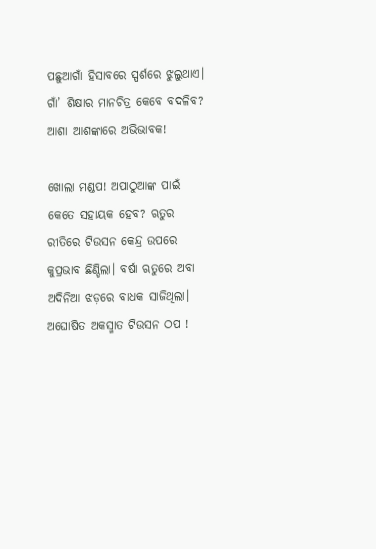ପଛୁଆଗାଁ ହିସାବରେ ସ୍ପର୍ଶରେ ଝୁଲୁଥାଏ। ଗାଁ’ ଶିକ୍ଷାର ମାନଚିତ୍ର କେବେ ବଦଳିବ? ଆଶା ଆଶଙ୍କାରେ ଅଭିଭାବକ!

ଖୋଲା ମଣ୍ଡପ! ଅପାଠୁଆଙ୍କ ପାଇଁ କେତେ ସହାୟକ ହେବ? ଋତୁର ରୀତିରେ ଟିଉସନ କେନ୍ଦ୍ର ଉପରେ କୁପ୍ରଭାବ ଛିଣ୍ଡିଲା। ବର୍ଷା ଋତୁରେ ଅବା ଅଦିନିଆ ଝଡ଼ରେ ବାଧକ ସାଜିଥିଲା। ଅଘୋଷିତ ଅକସ୍ମାତ ଟିଉସନ ଠପ !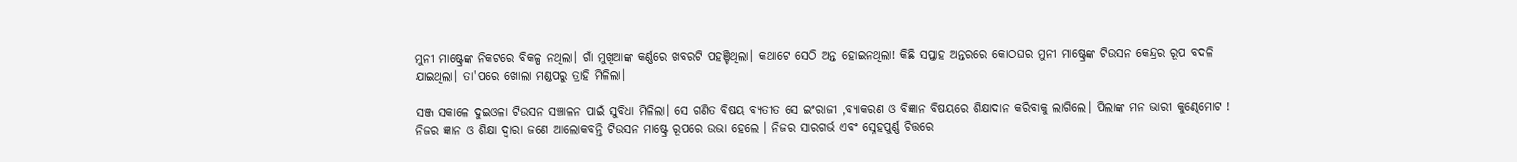ମୁନୀ ମାଷ୍ଟ୍ରେଙ୍କ ନିକଟରେ ବିକଳ୍ପ ନଥିଲା। ଗାଁ ମୁଖିଆଙ୍କ କର୍ଣ୍ଣରେ ଖବରଟି ପହଞ୍ଚିଥିଲା। କଥାଟେ ସେଠି ଅନ୍ତ ହୋଇନଥିଲା! କିଛି ସପ୍ତାହ ଅନ୍ତରରେ କୋଠଘର ମୁନୀ ମାଷ୍ଟ୍ରେଙ୍କ ଟିଉସନ କେନ୍ଦ୍ରର ରୂପ ବଦଳି ଯାଇଥିଲା। ତା'ପରେ ଖୋଲା ମଣ୍ଡପରୁ ତ୍ରାହି ମିଳିଲା।

ସଞ୍ଜ ସକାଳେ ଦୁଇଓଳା ଟିଉସନ ସଞ୍ଚାଳନ ପାଇଁ ସୁବିଧା ମିଳିଲା। ସେ ଗଣିତ ବିଷୟ ବ୍ୟତୀତ ସେ ଇଂରାଜୀ ,ବ୍ୟାକରଣ ଓ ବିଜ୍ଞାନ ବିଷୟରେ ଶିକ୍ଷାଦାନ କରିବାକୁ ଲାଗିଲେ। ପିଲାଙ୍କ ମନ ଭାରୀ କୁଣ୍ଢେମୋଟ ! ନିଜର ଜ୍ଞାନ ଓ ଶିକ୍ଷା ଦ୍ୱାରା ଜଣେ ଆଲୋକବନ୍ତି ଟିଉସନ ମାଷ୍ଟ୍ରେ ରୂପରେ ଉଭା ହେଲେ । ନିଜର ସାରଗର୍ଭ ଏବଂ ସ୍ନେହପୁର୍ଣ୍ଣ ଚିତ୍ତରେ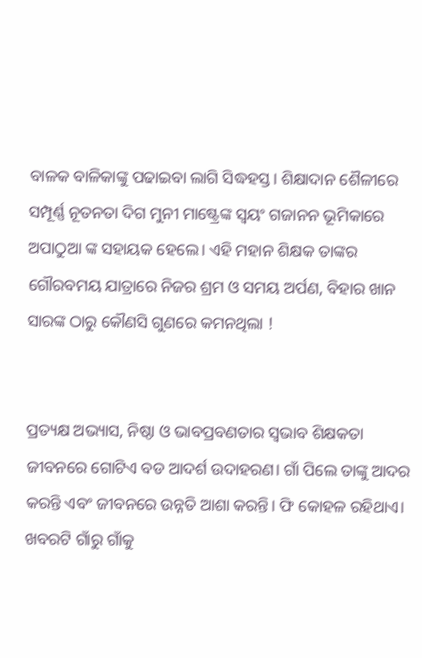ବାଳକ ବାଳିକାଙ୍କୁ ପଢାଇବା ଲାଗି ସିଦ୍ଧହସ୍ତ। ଶିକ୍ଷାଦାନ ଶୈଳୀରେ ସମ୍ପୂର୍ଣ୍ଣ ନୂତନତା ଦିଗ ମୁନୀ ମାଷ୍ଟ୍ରେଙ୍କ ସ୍ୱୟଂ ଗଜାନନ ଭୂମିକାରେ ଅପାଠୁଆ ଙ୍କ ସହାୟକ ହେଲେ। ଏହି ମହାନ ଶିକ୍ଷକ ତାଙ୍କର ଗୌରବମୟ ଯାତ୍ରାରେ ନିଜର ଶ୍ରମ ଓ ସମୟ ଅର୍ପଣ, ବିହାର ଖାନ ସାରଙ୍କ ଠାରୁ କୌଣସି ଗୁଣରେ କମନଥିଲା !


ପ୍ରତ୍ୟକ୍ଷ ଅଭ୍ୟାସ, ନିଷ୍ଠା ଓ ଭାବପ୍ରବଣତାର ସ୍ୱଭାବ ଶିକ୍ଷକତା ଜୀବନରେ ଗୋଟିଏ ବଡ ଆଦର୍ଶ ଉଦାହରଣ। ଗାଁ ପିଲେ ତାଙ୍କୁ ଆଦର କରନ୍ତି ଏବଂ ଜୀବନରେ ଉନ୍ନତି ଆଶା କରନ୍ତି। ଫି କୋହଳ ରହିଥାଏ। ଖବରଟି ଗାଁରୁ ଗାଁକୁ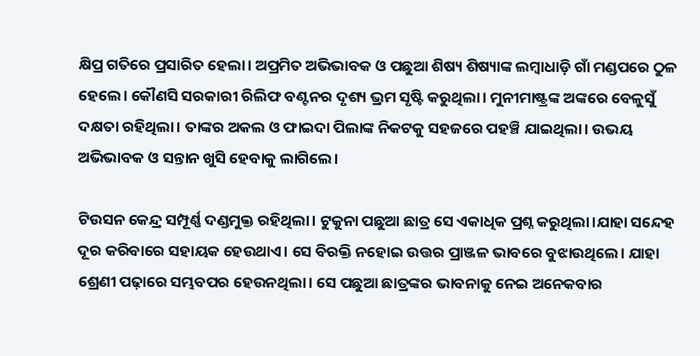କ୍ଷିପ୍ର ଗତିରେ ପ୍ରସାରିତ ହେଲା। ଅପ୍ରମିତ ଅଭିଭାବକ ଓ ପଛୁଆ ଶିଷ୍ୟ ଶିଷ୍ୟାଙ୍କ ଲମ୍ବାଧାଡ଼ି ଗାଁ ମଣ୍ଡପରେ ଠୁଳ ହେଲେ। କୌଣସି ସରକାରୀ ରିଲିଫ ବଣ୍ଟନର ଦୃଶ୍ୟ ଭ୍ରମ ସୃଷ୍ଟି କରୁଥିଲା। ମୁନୀମାଷ୍ଟ୍ରଙ୍କ ଅଙ୍କରେ ବେଳୁସୁଁ ଦକ୍ଷତା ରହିଥିଲା। ତାଙ୍କର ଅକଲ ଓ ଫାଇଦା ପିଲାଙ୍କ ନିକଟକୁ ସହଜରେ ପହଞ୍ଚି ଯାଇଥିଲା। ଉଭୟ ଅଭିଭାବକ ଓ ସନ୍ତାନ ଖୁସି ହେବାକୁ ଲାଗିଲେ।

ଟିଉସନ କେନ୍ଦ୍ର ସମ୍ପୂର୍ଣ୍ଣ ଦଣ୍ଡମୁକ୍ତ ରହିଥିଲା। ଟୁକୁନା ପଛୁଆ ଛାତ୍ର ସେ ଏକାଧିକ ପ୍ରଶ୍ନ କରୁଥିଲା।ଯାହା ସନ୍ଦେହ ଦୂର କରିବାରେ ସହାୟକ ହେଉଥାଏ। ସେ ବିରକ୍ତି ନହୋଇ ଉତ୍ତର ପ୍ରାଞ୍ଜଳ ଭାବରେ ବୁଝାଉଥିଲେ। ଯାହା ଶ୍ରେଣୀ ପଢ଼ାରେ ସମ୍ଭବପର ହେଉନଥିଲା। ସେ ପଛୁଆ ଛାତ୍ରଙ୍କର ଭାବନାକୁ ନେଇ ଅନେକବାର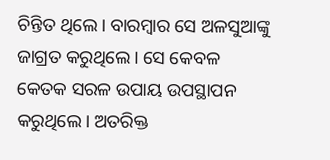ଚିନ୍ତିତ ଥିଲେ। ବାରମ୍ଵାର ସେ ଅଳସୁଆଙ୍କୁ ଜାଗ୍ରତ କରୁଥିଲେ। ସେ କେବଳ କେତକ ସରଳ ଉପାୟ ଉପସ୍ଥାପନ କରୁଥିଲେ। ଅତରିକ୍ତ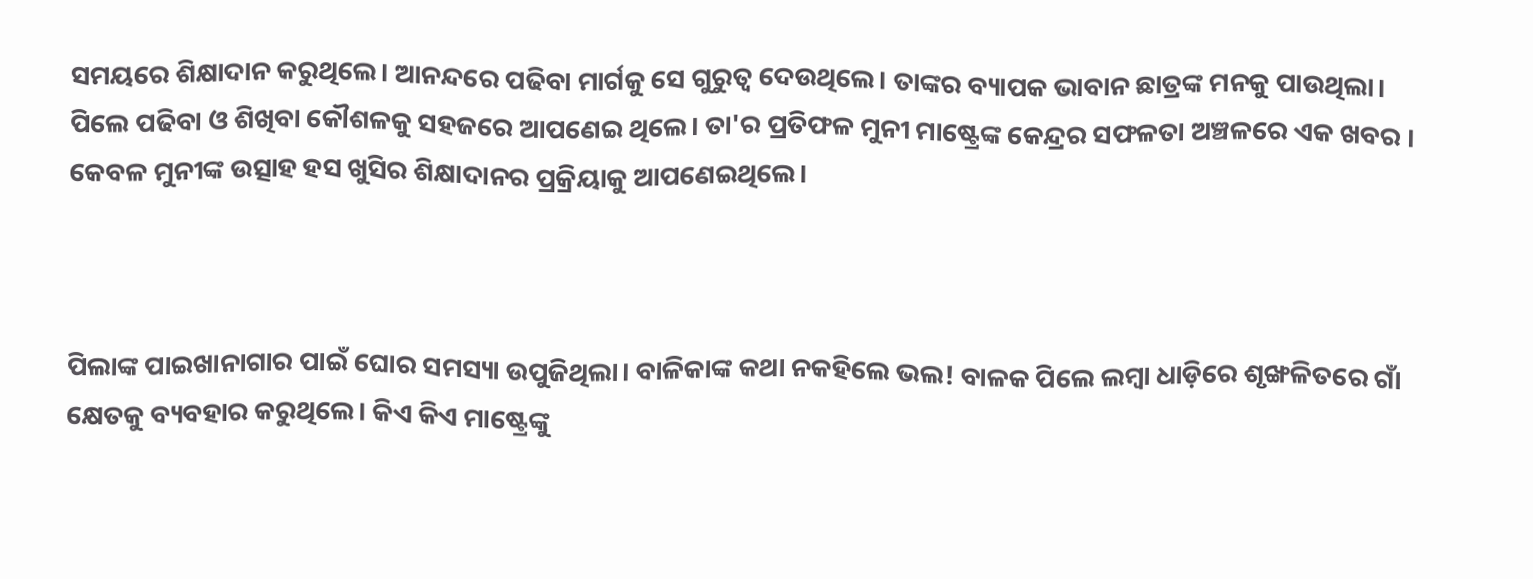ସମୟରେ ଶିକ୍ଷାଦାନ କରୁଥିଲେ। ଆନନ୍ଦରେ ପଢିବା ମାର୍ଗକୁ ସେ ଗୁରୁତ୍ୱ ଦେଉଥିଲେ। ତାଙ୍କର ବ୍ୟାପକ ଭାବାନ ଛାତ୍ରଙ୍କ ମନକୁ ପାଉଥିଲା। ପିଲେ ପଢିବା ଓ ଶିଖିବା କୌଶଳକୁ ସହଜରେ ଆପଣେଇ ଥିଲେ। ତା'ର ପ୍ରତିଫଳ ମୁନୀ ମାଷ୍ଟ୍ରେଙ୍କ କେନ୍ଦ୍ରର ସଫଳତା ଅଞ୍ଚଳରେ ଏକ ଖବର । କେବଳ ମୁନୀଙ୍କ ଉତ୍ସାହ ହସ ଖୁସିର ଶିକ୍ଷାଦାନର ପ୍ରକ୍ରିୟାକୁ ଆପଣେଇଥିଲେ।



ପିଲାଙ୍କ ପାଇଖାନାଗାର ପାଇଁ ଘୋର ସମସ୍ୟା ଉପୁଜିଥିଲା। ବାଳିକାଙ୍କ କଥା ନକହିଲେ ଭଲ! ବାଳକ ପିଲେ ଲମ୍ବା ଧାଡ଼ିରେ ଶୃଙ୍ଖଳିତରେ ଗାଁ କ୍ଷେତକୁ ବ୍ୟବହାର କରୁଥିଲେ। କିଏ କିଏ ମାଷ୍ଟ୍ରେଙ୍କୁ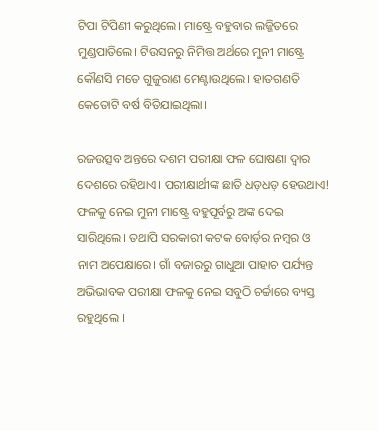ଟିପା ଟିପିଣୀ କରୁଥିଲେ। ମାଷ୍ଟ୍ରେ ବହୁବାର ଲଜ୍ଜିତରେ ମୁଣ୍ଡପାତିଲେ। ଟିଉସନରୁ ନିମିତ୍ତ ଅର୍ଥରେ ମୁନୀ ମାଷ୍ଟ୍ରେ କୌଣସି ମତେ ଗୁଜୁରାଣ ମେଣ୍ଟାଉଥିଲେ। ହାତଗଣତି କେତୋଟି ବର୍ଷ ବିତିଯାଇଥିଲା।

ରଜଉତ୍ସବ ଅନ୍ତରେ ଦଶମ ପରୀକ୍ଷା ଫଳ ଘୋଷଣା ଦ୍ୱାର ଦେଶରେ ରହିଥାଏ। ପରୀକ୍ଷାର୍ଥୀଙ୍କ ଛାତି ଧଡ଼ଧଡ଼ ହେଉଥାଏ! ଫଳକୁ ନେଇ ମୁନୀ ମାଷ୍ଟ୍ରେ ବହୁପୂର୍ବରୁ ଅଙ୍କ ଦେଇ ସାରିଥିଲେ। ତଥାପି ସରକାରୀ କଟକ ବୋର୍ଡ଼ର ନମ୍ବର ଓ ନାମ ଅପେକ୍ଷାରେ। ଗାଁ ବଜାରରୁ ଗାଧୁଆ ପାହାଚ ପର୍ଯ୍ୟନ୍ତ ଅଭିଭାବକ ପରୀକ୍ଷା ଫଳକୁ ନେଇ ସବୁଠି ଚର୍ଚ୍ଚାରେ ବ୍ୟସ୍ତ ରହୁଥିଲେ ।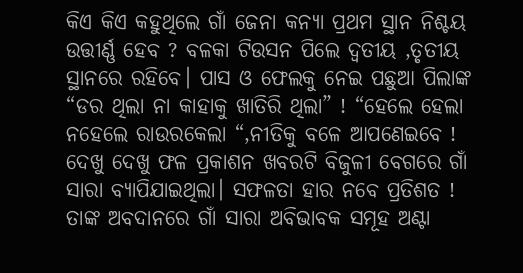କିଏ କିଏ କହୁଥିଲେ ଗାଁ ଜେନା କନ୍ୟା ପ୍ରଥମ ସ୍ଥାନ ନିଶ୍ଚୟ ଉତ୍ତୀର୍ଣ୍ଣ ହେବ ? ବଳକା ଟିଉସନ ପିଲେ ଦ୍ୱତୀୟ ,ତୃତୀୟ ସ୍ଥାନରେ ରହିବେ। ପାସ ଓ ଫେଲକୁ ନେଇ ପଛୁଆ ପିଲାଙ୍କ “ଡର ଥିଲା ନା କାହାକୁ ଖାତିରି ଥିଲା” ! “ହେଲେ ହେଲା ନହେଲେ ରାଉରକେଲା “,ନୀତିକୁ ବଳେ ଆପଣେଇବେ ! ଦେଖୁ ଦେଖୁ ଫଳ ପ୍ରକାଶନ ଖବରଟି ବିଜୁଳୀ ବେଗରେ ଗାଁ ସାରା ବ୍ୟାପିଯାଇଥିଲା। ସଫଳତା ହାର ନବେ ପ୍ରତିଶତ ! ତାଙ୍କ ଅବଦାନରେ ଗାଁ ସାରା ଅବିଭାବକ ସମୂହ ଅଣ୍ଟା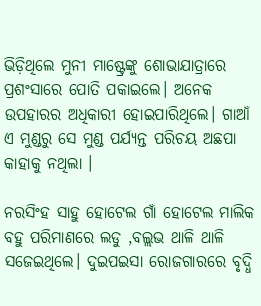ଭିଡ଼ିଥିଲେ ମୁନୀ ମାଷ୍ଟ୍ରେଙ୍କୁ ଶୋଭାଯାତ୍ରାରେ ପ୍ରଶଂସାରେ ପୋତି ପକାଇଲେ। ଅନେକ ଉପହାରର ଅଧିକାରୀ ହୋଇପାରିଥିଲେ। ଗାଆଁ ଏ ମୁଣ୍ଡରୁ ସେ ମୁଣ୍ଡ ପର୍ଯ୍ୟନ୍ତ ପରିଚୟ ଅଛପା କାହାକୁ ନଥିଲା ।

ନରସିଂହ ସାହୁ ହୋଟେଲ ଗାଁ ହୋଟେଲ ମାଲିକ ବହୁ ପରିମାଣରେ ଲଡୁ ,ବଲ୍ଲଭ ଥାଳି ଥାଳି ସଜେଇଥିଲେ। ଦୁଇପଇସା ରୋଜଗାରରେ ବୃଦ୍ଧି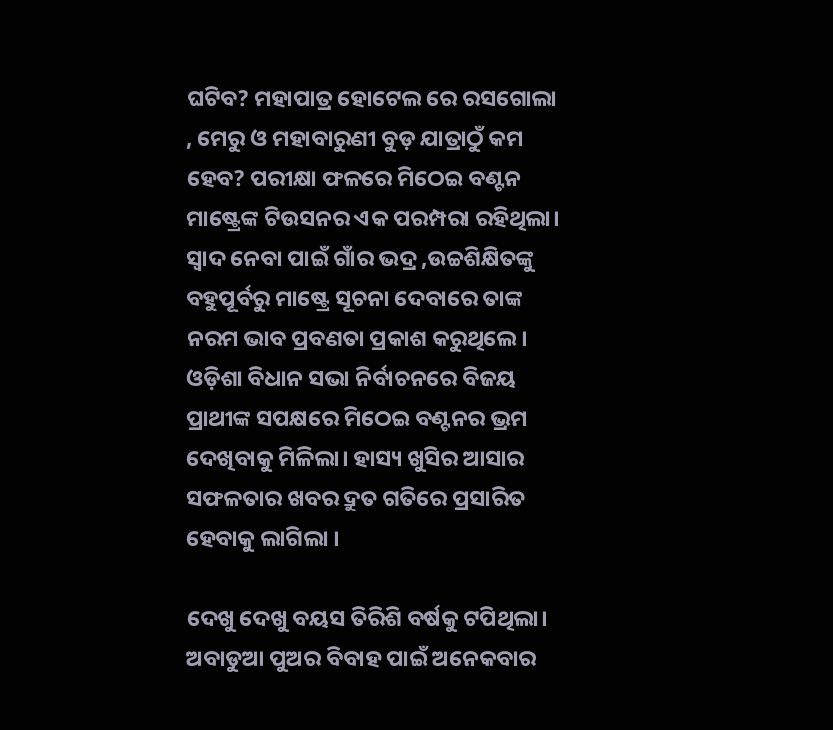ଘଟିବ? ମହାପାତ୍ର ହୋଟେଲ ରେ ରସଗୋଲା , ମେରୁ ଓ ମହାବାରୁଣୀ ବୁଡ଼ ଯାତ୍ରାଠୁଁ କମ ହେବ? ପରୀକ୍ଷା ଫଳରେ ମିଠେଇ ବଣ୍ଟନ ମାଷ୍ଟ୍ରେଙ୍କ ଟିଉସନର ଏକ ପରମ୍ପରା ରହିଥିଲା। ସ୍ୱାଦ ନେବା ପାଇଁ ଗାଁର ଭଦ୍ର ,ଉଚ୍ଚଶିକ୍ଷିତଙ୍କୁ ବହୁପୂର୍ବରୁ ମାଷ୍ଟ୍ରେ ସୂଚନା ଦେବାରେ ତାଙ୍କ ନରମ ଭାବ ପ୍ରବଣତା ପ୍ରକାଶ କରୁଥିଲେ। ଓଡ଼ିଶା ବିଧାନ ସଭା ନିର୍ବାଚନରେ ବିଜୟ ପ୍ରାଥୀଙ୍କ ସପକ୍ଷରେ ମିଠେଇ ବଣ୍ଟନର ଭ୍ରମ ଦେଖିବାକୁ ମିଳିଲା। ହାସ୍ୟ ଖୁସିର ଆସାର ସଫଳତାର ଖବର ଦ୍ରୁତ ଗତିରେ ପ୍ରସାରିତ ହେବାକୁ ଲାଗିଲା ।

ଦେଖୁ ଦେଖୁ ବୟସ ତିରିଶି ବର୍ଷକୁ ଟପିଥିଲା। ଅବାଡୁଆ ପୁଅର ବିବାହ ପାଇଁ ଅନେକବାର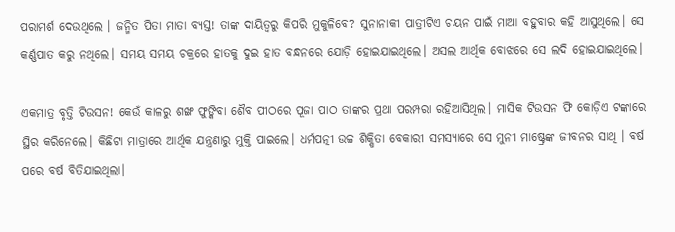ପରାମର୍ଶ ଦେଉଥିଲେ । ଜନ୍ମିତ ପିତା ମାତା ବ୍ୟସ୍ତ! ତାଙ୍କ ଦାୟିତ୍ବରୁ କିପରି ମୁକୁଳିବେ? ସୁନାନାକୀ ପାତ୍ରୀଟିଏ ଚୟନ ପାଇଁ ମାଆ ବହୁବାର କହି ଆସୁଥିଲେ। ସେ କର୍ଣ୍ଣପାତ କରୁ ନଥିଲେ। ସମୟ ସମୟ ଚକ୍ରରେ ହାତକୁ ଦୁଇ ହାତ ବନ୍ଧନରେ ଯୋଡ଼ି ହୋଇଯାଇଥିଲେ। ଅସଲ ଆର୍ଥିକ ବୋଝରେ ସେ ଲଦି ହୋଇଯାଇଥିଲେ।

ଏକମାତ୍ର ବୃତ୍ତି ଟିଉସନ! କେଉଁ କାଳରୁ ଶଙ୍ଖ ଫୁଙ୍କିବା ଶୈବ ପୀଠରେ ପୂଜା ପାଠ ତାଙ୍କର ପ୍ରଥା ପରମ୍ପରା ରହିଆସିଥିଲ। ମାସିକ ଟିଉସନ ଫି କୋଡ଼ିଏ ଟଙ୍କାରେ ସ୍ଥିର କରିନେଲେ। କିଛିଟା ମାତ୍ରାରେ ଆର୍ଥିକ ଯନ୍ତ୍ରଣାରୁ ମୁକ୍ତି ପାଇଲେ। ଧର୍ମପତ୍ନୀ ଉଚ୍ଚ ଶିକ୍ଷିତା ବେକାରୀ ସମସ୍ୟାରେ ସେ ମୁନୀ ମାଷ୍ଟ୍ରେଙ୍କ ଜୀବନର ସାଥି । ବର୍ଷ ପରେ ବର୍ଷ ବିତିଯାଇଥିଲା।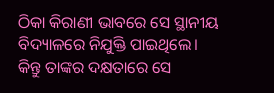ଠିକା କିରାଣୀ ଭାବରେ ସେ ସ୍ଥାନୀୟ ବିଦ୍ୟାଳରେ ନିଯୁକ୍ତି ପାଇଥିଲେ। କିନ୍ତୁ ତାଙ୍କର ଦକ୍ଷତାରେ ସେ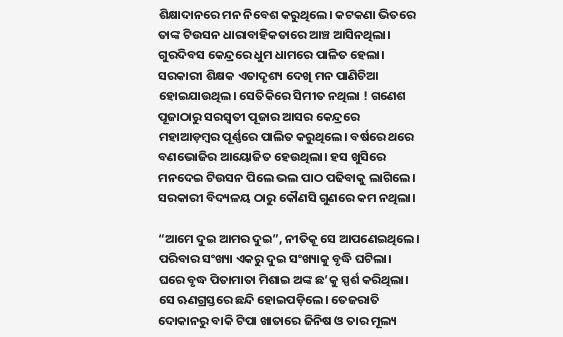ଶିକ୍ଷାଦାନରେ ମନ ନିବେଶ କରୁଥିଲେ। କଟକଣା ଭିତରେ ତାଙ୍କ ଟିଉସନ ଧାରାବାହିକତାରେ ଆଞ୍ଚ ଆସିନଥିଲା। ଗୁରଦିବସ କେନ୍ଦ୍ରରେ ଧୁମ ଧାମରେ ପାଳିତ ହେଲା। ସରକାରୀ ଶିକ୍ଷକ ଏତାଦୃଶ୍ୟ ଦେଖି ମନ ପାଣିଚିଆ ହୋଇଯାଉଥିଲ। ସେତିକିରେ ସିମୀତ ନଥିଲା ! ଗଣେଶ ପୂଜାଠାରୁ ସରସ୍ବତୀ ପୂଜାର ଆସର କେନ୍ଦ୍ରରେ ମହାଆଡ଼ମ୍ବର ପୂର୍ଣ୍ଣରେ ପାଲିତ କରୁଥିଲେ। ବର୍ଷରେ ଥରେ ବଣଭୋଜିର ଆୟୋଜିତ ହେଉଥିଲା। ହସ ଖୁସିରେ ମନଦେଇ ଟିଉସନ ପିଲେ ଭଲ ପାଠ ପଢିବାକୁ ଲାଗିଲେ। ସରକାରୀ ବିଦ୍ୟଳୟ ଠାରୁ କୌଣସି ଗୁଣରେ କମ ନଥିଲା।

“ଆମେ ଦୁଇ ଆମର ଦୁଇ”, ନୀତିକୂ ସେ ଆପଣେଇଥିଲେ। ପରିବାର ସଂଖ୍ୟା ଏକରୁ ଦୁଇ ସଂଖ୍ୟାକୁ ବୃଦ୍ଧି ଘଟିଲା। ଘରେ ବୃଦ୍ଧ ପିତାମାତା ମିଶାଇ ଅଙ୍କ ଛ’କୁ ସ୍ପର୍ଶ କରିଥିଲା। ସେ ଋଣଗ୍ରସ୍ତରେ ଛନ୍ଦି ହୋଇପଡ଼ିଲେ। ତେଜରାତି ଦୋକାନରୁ ବାକି ଟିପା ଖାତାରେ ଜିନିଷ ଓ ତାର ମୂଲ୍ୟ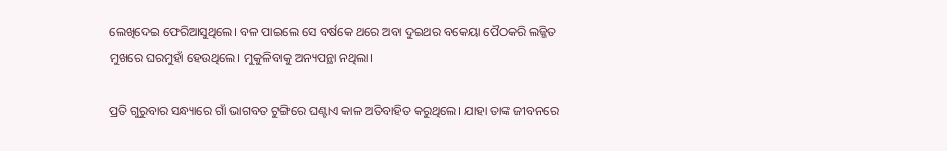ଲେଖିଦେଇ ଫେରିଆସୁଥିଲେ। ବଳ ପାଇଲେ ସେ ବର୍ଷକେ ଥରେ ଅବା ଦୁଇଥର ବକେୟା ପୈଠକରି ଲଜ୍ଜିତ ମୁଖରେ ଘରମୁହାଁ ହେଉଥିଲେ। ମୁକୁଳିବାକୁ ଅନ୍ୟପନ୍ଥା ନଥିଲା।

ପ୍ରତି ଗୁରୁବାର ସନ୍ଧ୍ୟାରେ ଗାଁ ଭାଗବତ ଟୁଙ୍ଗିରେ ଘଣ୍ଟାଏ କାଳ ଅତିବାହିତ କରୁଥିଲେ। ଯାହା ତାଙ୍କ ଜୀବନରେ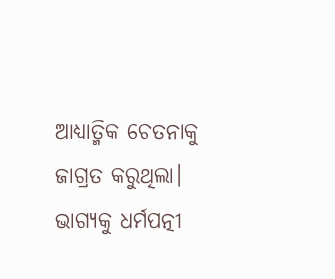ଆଧ୍ୟାତ୍ମିକ ଚେତନାକୁ ଜାଗ୍ରତ କରୁଥିଲା। ଭାଗ୍ୟକୁ ଧର୍ମପତ୍ନୀ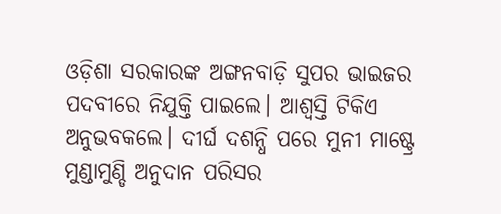ଓଡ଼ିଶା ସରକାରଙ୍କ ଅଙ୍ଗନବାଡ଼ି ସୁପର ଭାଇଜର ପଦବୀରେ ନିଯୁକ୍ତି ପାଇଲେ। ଆଶ୍ବସ୍ତି ଟିକିଏ ଅନୁଭବକଲେ। ଦୀର୍ଘ ଦଶନ୍ଧି ପରେ ମୁନୀ ମାଷ୍ଟ୍ରେ ମୁଣ୍ଡାମୁଣ୍ଡି ଅନୁଦାନ ପରିସର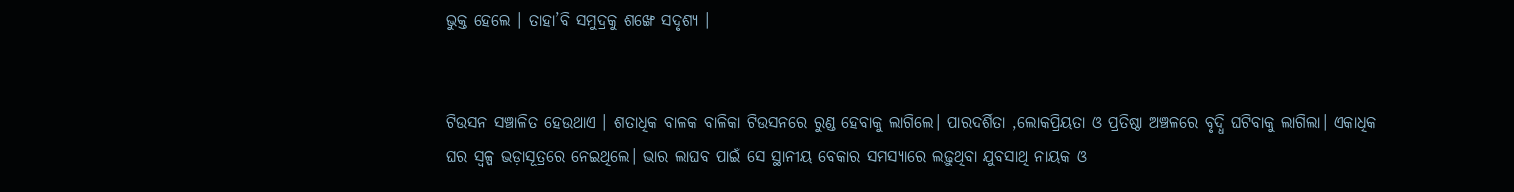ଭୁକ୍ତ ହେଲେ । ତାହା’ବି ସମୁଦ୍ରକୁ ଶଙ୍ଖେ ସଦୃଶ୍ୟ ।


ଟିଉସନ ସଞ୍ଚାଳିତ ହେଉଥାଏ । ଶତାଧିକ ବାଳକ ବାଳିକା ଟିଉସନରେ ରୁଣ୍ଡ ହେବାକୁ ଲାଗିଲେ। ପାରଦର୍ଶିତା ,ଲୋକପ୍ରିୟତା ଓ ପ୍ରତିଷ୍ଠା ଅଞ୍ଚଳରେ ବୃଦ୍ଧି ଘଟିବାକୁ ଲାଗିଲା। ଏକାଧିକ ଘର ସ୍ୱଳ୍ପ ଭଡ଼ାସୂତ୍ରରେ ନେଇଥିଲେ। ଭାର ଲାଘବ ପାଇଁ ସେ ସ୍ଥାନୀୟ ବେକାର ସମସ୍ୟାରେ ଲଢ଼ୁଥିବା ଯୁବସାଥି ନାୟକ ଓ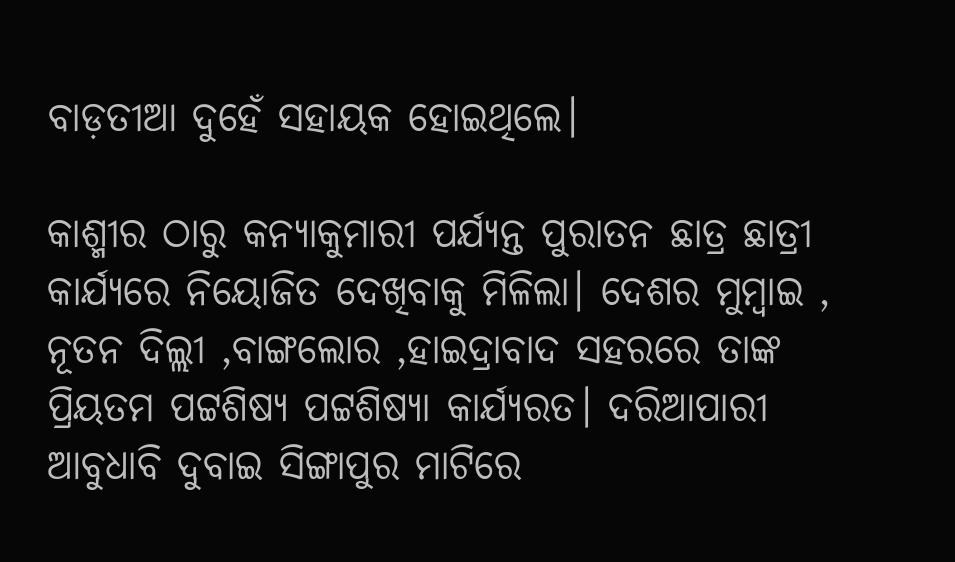ବାଡ଼ତୀଆ ଦୁହେଁ ସହାୟକ ହୋଇଥିଲେ।

କାଶ୍ମୀର ଠାରୁ କନ୍ୟାକୁମାରୀ ପର୍ଯ୍ୟନ୍ତ ପୁରାତନ ଛାତ୍ର ଛାତ୍ରୀ କାର୍ଯ୍ୟରେ ନିୟୋଜିତ ଦେଖିବାକୁ ମିଳିଲା। ଦେଶର ମୁମ୍ବାଇ , ନୂତନ ଦିଲ୍ଲୀ ,ବାଙ୍ଗଲୋର ,ହାଇଦ୍ରାବାଦ ସହରରେ ତାଙ୍କ ପ୍ରିୟତମ ପଟ୍ଟଶିଷ୍ୟ ପଟ୍ଟଶିଷ୍ୟା କାର୍ଯ୍ୟରତ। ଦରିଆପାରୀ ଆବୁଧାବି ଦୁବାଇ ସିଙ୍ଗାପୁର ମାଟିରେ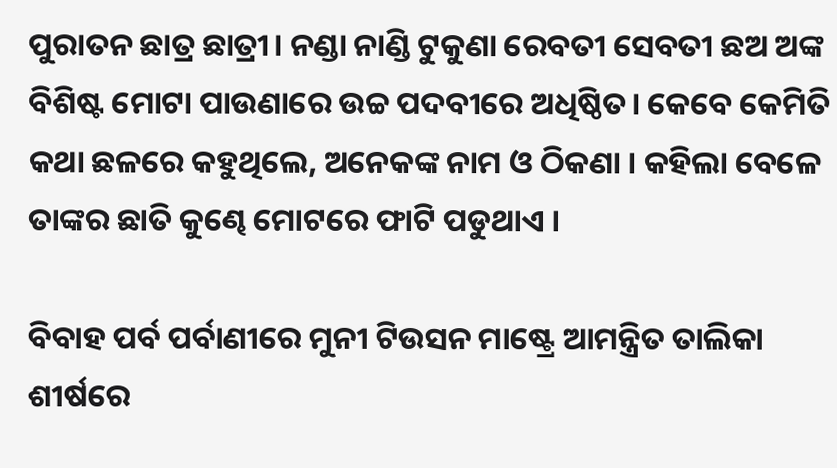ପୁରାତନ ଛାତ୍ର ଛାତ୍ରୀ। ନଣ୍ଡା ନାଣ୍ଡି ଟୁକୁଣା ରେବତୀ ସେବତୀ ଛଅ ଅଙ୍କ ବିଶିଷ୍ଟ ମୋଟା ପାଉଣାରେ ଉଚ୍ଚ ପଦବୀରେ ଅଧିଷ୍ଠିତ। କେବେ କେମିତି କଥା ଛଳରେ କହୁଥିଲେ, ଅନେକଙ୍କ ନାମ ଓ ଠିକଣା । କହିଲା ବେଳେ ତାଙ୍କର ଛାତି କୁଣ୍ଢେ ମୋଟରେ ଫାଟି ପଡୁଥାଏ ।

ବିବାହ ପର୍ବ ପର୍ବାଣୀରେ ମୁନୀ ଟିଉସନ ମାଷ୍ଟ୍ରେ ଆମନ୍ତ୍ରିତ ତାଲିକା ଶୀର୍ଷରେ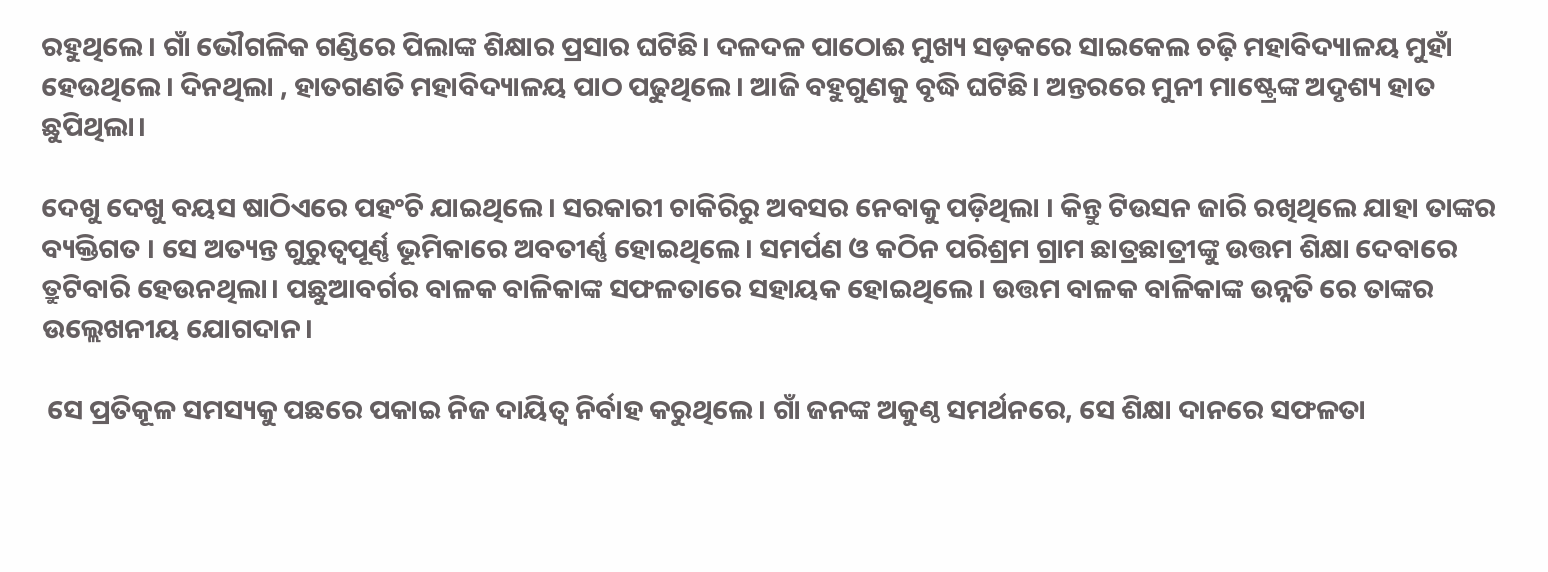ରହୁଥିଲେ। ଗାଁ ଭୌଗଳିକ ଗଣ୍ଡିରେ ପିଲାଙ୍କ ଶିକ୍ଷାର ପ୍ରସାର ଘଟିଛି। ଦଳଦଳ ପାଠୋଈ ମୁଖ୍ୟ ସଡ଼କରେ ସାଇକେଲ ଚଢ଼ି ମହାବିଦ୍ୟାଳୟ ମୁହାଁ ହେଉଥିଲେ। ଦିନଥିଲା , ହାତଗଣତି ମହାବିଦ୍ୟାଳୟ ପାଠ ପଢୁଥିଲେ। ଆଜି ବହୁଗୁଣକୁ ବୃଦ୍ଧି ଘଟିଛି। ଅନ୍ତରରେ ମୁନୀ ମାଷ୍ଟ୍ରେଙ୍କ ଅଦୃଶ୍ୟ ହାତ ଛୁପିଥିଲା।

ଦେଖୁ ଦେଖୁ ବୟସ ଷାଠିଏରେ ପହଂଚି ଯାଇଥିଲେ। ସରକାରୀ ଚାକିରିରୁ ଅବସର ନେବାକୁ ପଡ଼ିଥିଲା । କିନ୍ତୁ ଟିଉସନ ଜାରି ରଖିଥିଲେ ଯାହା ତାଙ୍କର ବ୍ୟକ୍ତିଗତ । ସେ ଅତ୍ୟନ୍ତ ଗୁରୁତ୍ୱପୂର୍ଣ୍ଣ ଭୂମିକାରେ ଅବତୀର୍ଣ୍ଣ ହୋଇଥିଲେ। ସମର୍ପଣ ଓ କଠିନ ପରିଶ୍ରମ ଗ୍ରାମ ଛାତ୍ରଛାତ୍ରୀଙ୍କୁ ଉତ୍ତମ ଶିକ୍ଷା ଦେବାରେ ତ୍ରୁଟିବାରି ହେଉନଥିଲା। ପଛୁଆବର୍ଗର ବାଳକ ବାଳିକାଙ୍କ ସଫଳତାରେ ସହାୟକ ହୋଇଥିଲେ। ଉତ୍ତମ ବାଳକ ବାଳିକାଙ୍କ ଉନ୍ନତି ରେ ତାଙ୍କର ଉଲ୍ଲେଖନୀୟ ଯୋଗଦାନ।

 ସେ ପ୍ରତିକୂଳ ସମସ୍ୟକୁ ପଛରେ ପକାଇ ନିଜ ଦାୟିତ୍ୱ ନିର୍ବାହ କରୁଥିଲେ। ଗାଁ ଜନଙ୍କ ଅକୁଣ୍ଠ ସମର୍ଥନରେ, ସେ ଶିକ୍ଷା ଦାନରେ ସଫଳତା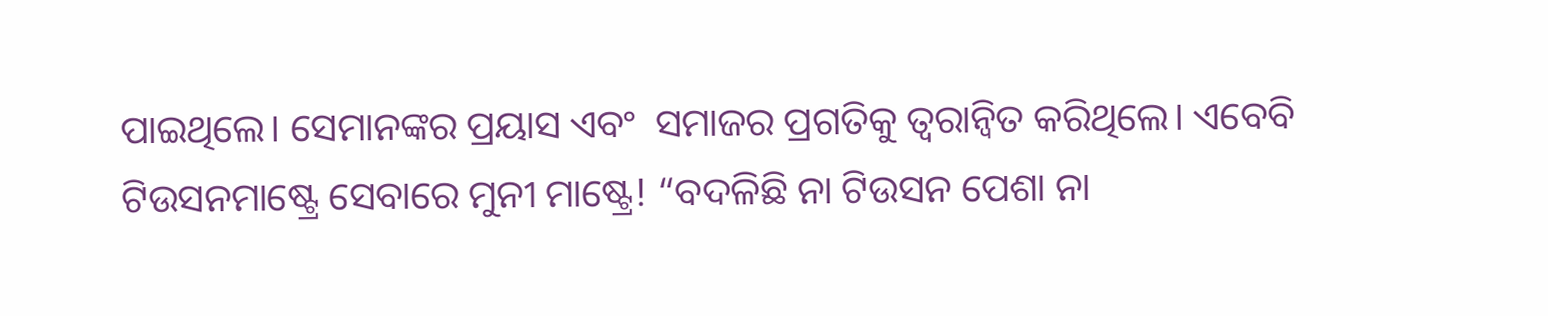ପାଇଥିଲେ। ସେମାନଙ୍କର ପ୍ରୟାସ ଏବଂ  ସମାଜର ପ୍ରଗତିକୁ ତ୍ୱରାନ୍ୱିତ କରିଥିଲେ। ଏବେବି ଟିଉସନମାଷ୍ଟ୍ରେ ସେବାରେ ମୁନୀ ମାଷ୍ଟ୍ରେ! “ବଦଳିଛି ନା ଟିଉସନ ପେଶା ନା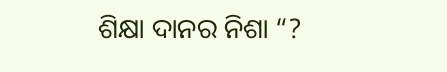ଶିକ୍ଷା ଦାନର ନିଶା “?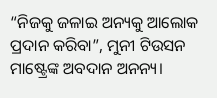“ନିଜକୁ ଜଳାଇ ଅନ୍ୟକୁ ଆଲୋକ ପ୍ରଦାନ କରିବା”, ମୁନୀ ଟିଉସନ ମାଷ୍ଟ୍ରେଙ୍କ ଅବଦାନ ଅନନ୍ୟ।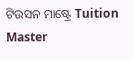ଟିଉସନ ମାଷ୍ଟ୍ରେ Tuition Master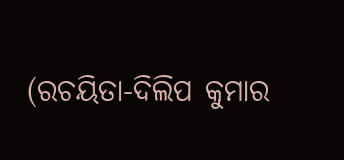(ରଚୟିତା-ଦିଲିପ କୁମାର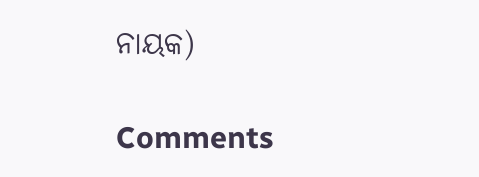ନାୟକ)

Comments